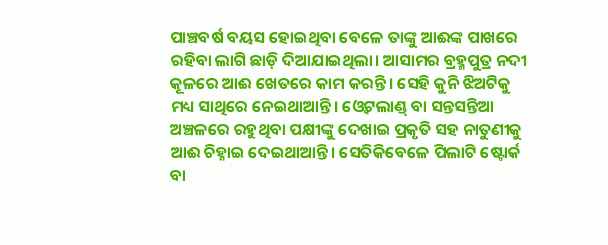ପାଞ୍ଚବର୍ଷ ବୟସ ହୋଇଥିବା ବେଳେ ତାଙ୍କୁ ଆଈଙ୍କ ପାଖରେ ରହିବା ଲାଗି ଛାଡ଼ି ଦିଆଯାଇଥିଲା। ଆସାମର ବ୍ରହ୍ମପୁତ୍ର ନଦୀ କୂଳରେ ଆଈ ଖେତରେ କାମ କରନ୍ତି। ସେହି କୁନି ଝିଅଟିକୁ ମଧ୍ୟ ସାଥିରେ ନେଇଥାଆନ୍ତି। ଓ୍ବେଟଲାଣ୍ଡ୍ ବା ସନ୍ତସନ୍ତିଆ ଅଞ୍ଚଳରେ ରହୁଥିବା ପକ୍ଷୀଙ୍କୁ ଦେଖାଇ ପ୍ରକୃତି ସହ ନାତୁଣୀକୁ ଆଈ ଚିହ୍ନାଇ ଦେଇଥାଆନ୍ତି। ସେତିକିବେଳେ ପିଲାଟି ଷ୍ଟୋର୍କ ବା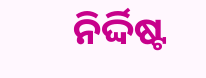ନିର୍ଦ୍ଦିଷ୍ଟ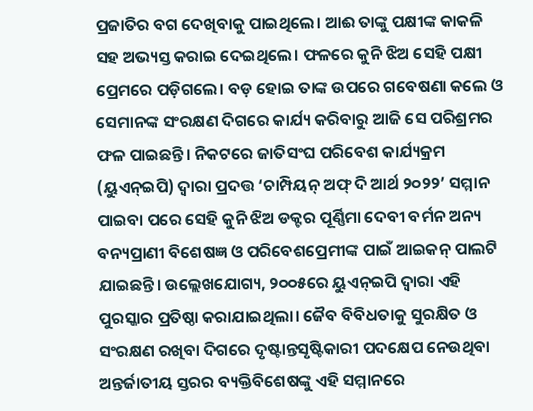ପ୍ରଜାତିର ବଗ ଦେଖିବାକୁ ପାଇଥିଲେ। ଆଈ ତାଙ୍କୁ ପକ୍ଷୀଙ୍କ କାକଳି ସହ ଅଭ୍ୟସ୍ତ କରାଇ ଦେଇଥିଲେ। ଫଳରେ କୁନି ଝିଅ ସେହି ପକ୍ଷୀ ପ୍ରେମରେ ପଡ଼ିଗଲେ। ବଡ଼ ହୋଇ ତାଙ୍କ ଉପରେ ଗବେଷଣା କଲେ ଓ ସେମାନଙ୍କ ସଂରକ୍ଷଣ ଦିଗରେ କାର୍ଯ୍ୟ କରିବାରୁ ଆଜି ସେ ପରିଶ୍ରମର ଫଳ ପାଇଛନ୍ତି। ନିକଟରେ ଜାତିସଂଘ ପରିବେଶ କାର୍ଯ୍ୟକ୍ରମ (ୟୁଏନ୍ଇପି) ଦ୍ୱାରା ପ୍ରଦତ୍ତ ‘ଚାମ୍ପିୟନ୍ ଅଫ୍ ଦି ଆର୍ଥ ୨୦୨୨’ ସମ୍ମାନ ପାଇବା ପରେ ସେହି କୁନି ଝିଅ ଡକ୍ଟର ପୂର୍ଣ୍ଣିମା ଦେବୀ ବର୍ମନ ଅନ୍ୟ ବନ୍ୟପ୍ରାଣୀ ବିଶେଷଜ୍ଞ ଓ ପରିବେଶପ୍ରେମୀଙ୍କ ପାଇଁ ଆଇକନ୍ ପାଲଟି ଯାଇଛନ୍ତି। ଉଲ୍ଲେଖଯୋଗ୍ୟ, ୨୦୦୫ରେ ୟୁଏନ୍ଇପି ଦ୍ୱାରା ଏହି ପୁରସ୍କାର ପ୍ରତିଷ୍ଠା କରାଯାଇଥିଲା। ଜୈବ ବିବିଧତାକୁ ସୁରକ୍ଷିତ ଓ ସଂରକ୍ଷଣ ରଖିବା ଦିଗରେ ଦୃଷ୍ଟାନ୍ତସୃଷ୍ଟିକାରୀ ପଦକ୍ଷେପ ନେଉଥିବା ଅନ୍ତର୍ଜାତୀୟ ସ୍ତରର ବ୍ୟକ୍ତିବିଶେଷଙ୍କୁ ଏହି ସମ୍ମାନରେ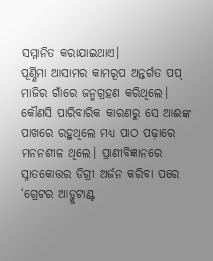ସମ୍ମାନିତ କରାଯାଇଥାଏ।
ପୂର୍ଣ୍ଣିମା ଆସାମର କାମରୂପ ଅନ୍ତର୍ଗତ ପପ୍ ମାଜିର ଗାଁରେ ଜନ୍ମଗ୍ରହଣ କରିଥିଲେ। କୌଣସି ପାରିବାରିକ କାରଣରୁ ସେ ଆଈଙ୍କ ପାଖରେ ରହୁଥିଲେ ମଧ୍ୟ ପାଠ ପଢ଼ାରେ ମନନଶୀଳ ଥିଲେ। ପ୍ରାଣୀବିଜ୍ଞାନରେ ସ୍ନାତକୋତ୍ତର ଡିଗ୍ରୀ ଅର୍ଜନ କରିବା ପରେ ‘ଗ୍ରେଟର ଆଡ୍ଜୁଟାଣ୍ଟ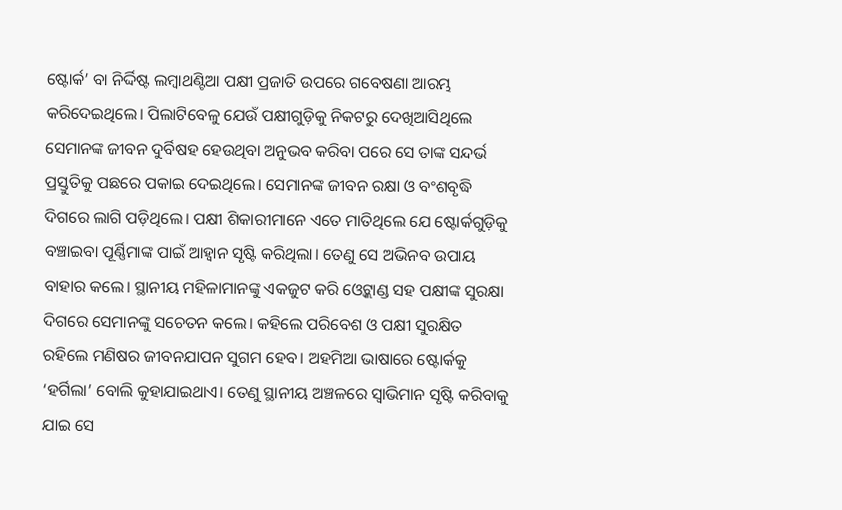ଷ୍ଟୋର୍କ’ ବା ନିର୍ଦ୍ଦିଷ୍ଟ ଲମ୍ବାଥଣ୍ଟିଆ ପକ୍ଷୀ ପ୍ରଜାତି ଉପରେ ଗବେଷଣା ଆରମ୍ଭ କରିଦେଇଥିଲେ। ପିଲାଟିବେଳୁ ଯେଉଁ ପକ୍ଷୀଗୁଡ଼ିକୁ ନିକଟରୁ ଦେଖିଆସିଥିଲେ ସେମାନଙ୍କ ଜୀବନ ଦୁର୍ବିଷହ ହେଉଥିବା ଅନୁଭବ କରିବା ପରେ ସେ ତାଙ୍କ ସନ୍ଦର୍ଭ ପ୍ରସ୍ତୁତିକୁ ପଛରେ ପକାଇ ଦେଇଥିଲେ। ସେମାନଙ୍କ ଜୀବନ ରକ୍ଷା ଓ ବଂଶବୃଦ୍ଧି ଦିଗରେ ଲାଗି ପଡ଼ିଥିଲେ। ପକ୍ଷୀ ଶିକାରୀମାନେ ଏତେ ମାତିଥିଲେ ଯେ ଷ୍ଟୋର୍କଗୁଡ଼ିକୁ ବଞ୍ଚାଇବା ପୂର୍ଣ୍ଣିମାଙ୍କ ପାଇଁ ଆହ୍ବାନ ସୃଷ୍ଟି କରିଥିଲା। ତେଣୁ ସେ ଅଭିନବ ଉପାୟ ବାହାର କଲେ। ସ୍ଥାନୀୟ ମହିଳାମାନଙ୍କୁ ଏକଜୁଟ କରି ଓ୍ବେଟ୍ଲାଣ୍ଡ ସହ ପକ୍ଷୀଙ୍କ ସୁରକ୍ଷା ଦିଗରେ ସେମାନଙ୍କୁ ସଚେତନ କଲେ। କହିଲେ ପରିବେଶ ଓ ପକ୍ଷୀ ସୁରକ୍ଷିତ ରହିଲେ ମଣିଷର ଜୀବନଯାପନ ସୁଗମ ହେବ। ଅହମିଆ ଭାଷାରେ ଷ୍ଟୋର୍କକୁ ‘ହର୍ଗିଲା’ ବୋଲି କୁହାଯାଇଥାଏ। ତେଣୁ ସ୍ଥାନୀୟ ଅଞ୍ଚଳରେ ସ୍ବାଭିମାନ ସୃଷ୍ଟି କରିବାକୁ ଯାଇ ସେ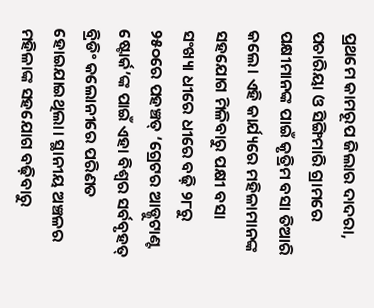ପ୍ରଥମେ କାମରୂପ ଜିଲାର ଦାଦରା, ପଚାରିୟା ଓ ସିଙ୍ଗିମାରି ଗ୍ରାମରେ ପକ୍ଷୀମାନଙ୍କ ପାଇଁ କୃତ୍ରିମ ବସା ତିଆରି କଲେ। ଏହି କାର୍ଯ୍ୟରେ ମହିଳାମାନଙ୍କ ସହଯୋଗ ମିଳିବାରୁ ପକ୍ଷୀ ବସା ସଂଖ୍ୟା ଧୀରେ ଧୀରେ ବଢ଼ି ୨୮ରୁ ୨୫୦ରେ ପହଞ୍ଚତ୍ ‘ଗ୍ରେଟର ଆଡ୍ଜୁଟାଣ୍ଟ ଷ୍ଟୋର୍କ’ଙ୍କ ପାଇଁ ଏହା ବିଶ୍ୱର ସର୍ବବୃହତ୍ ବ୍ରିଡିଂ କଲୋନୀରେ ପରିଣତ ହୋଇଯାଇଥିଲା। ସ୍ଥାନୀୟ ଅଞ୍ଚଳର ମହିଳାଙ୍କ ସହଯୋଗ ବଢ଼ିବାରୁ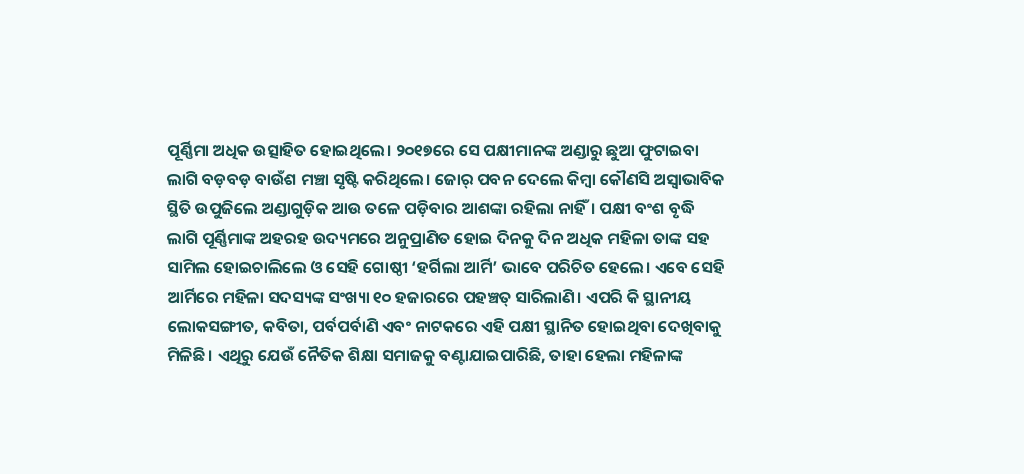ପୂର୍ଣ୍ଣିମା ଅଧିକ ଉତ୍ସାହିତ ହୋଇଥିଲେ। ୨୦୧୭ରେ ସେ ପକ୍ଷୀମାନଙ୍କ ଅଣ୍ଡାରୁ ଛୁଆ ଫୁଟାଇବା ଲାଗି ବଡ଼ବଡ଼ ବାଉଁଶ ମଞ୍ଚା ସୃଷ୍ଟି କରିଥିଲେ। ଜୋର୍ ପବନ ଦେଲେ କିମ୍ବା କୌଣସି ଅସ୍ବାଭାବିକ ସ୍ଥିତି ଉପୁଜିଲେ ଅଣ୍ଡାଗୁଡ଼ିକ ଆଉ ତଳେ ପଡ଼ିବାର ଆଶଙ୍କା ରହିଲା ନାହିଁ। ପକ୍ଷୀ ବଂଶ ବୃଦ୍ଧି ଲାଗି ପୂର୍ଣ୍ଣିମାଙ୍କ ଅହରହ ଉଦ୍ୟମରେ ଅନୁପ୍ରାଣିତ ହୋଇ ଦିନକୁ ଦିନ ଅଧିକ ମହିଳା ତାଙ୍କ ସହ ସାମିଲ ହୋଇଚାଲିଲେ ଓ ସେହି ଗୋଷ୍ଠୀ ‘ହର୍ଗିଲା ଆର୍ମି’ ଭାବେ ପରିଚିତ ହେଲେ। ଏବେ ସେହି ଆର୍ମିରେ ମହିଳା ସଦସ୍ୟଙ୍କ ସଂଖ୍ୟା ୧୦ ହଜାରରେ ପହଞ୍ଚତ୍ ସାରିଲାଣି। ଏପରି କି ସ୍ଥାନୀୟ ଲୋକସଙ୍ଗୀତ, କବିତା, ପର୍ବପର୍ବାଣି ଏବଂ ନାଟକରେ ଏହି ପକ୍ଷୀ ସ୍ଥାନିତ ହୋଇଥିବା ଦେଖିବାକୁ ମିଳିଛି। ଏଥିରୁ ଯେଉଁ ନୈତିକ ଶିକ୍ଷା ସମାଜକୁ ବଣ୍ଟାଯାଇପାରିଛି, ତାହା ହେଲା ମହିଳାଙ୍କ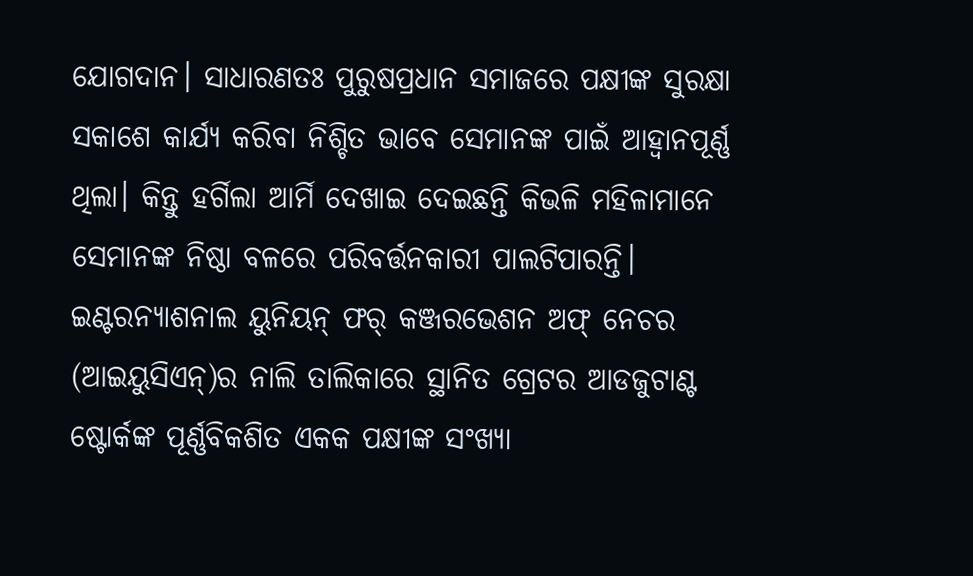ଯୋଗଦାନ। ସାଧାରଣତଃ ପୁରୁଷପ୍ରଧାନ ସମାଜରେ ପକ୍ଷୀଙ୍କ ସୁରକ୍ଷା ସକାଶେ କାର୍ଯ୍ୟ କରିବା ନିଶ୍ଚିତ ଭାବେ ସେମାନଙ୍କ ପାଇଁ ଆହ୍ବାନପୂର୍ଣ୍ଣ ଥିଲା। କିନ୍ତୁ ହର୍ଗିଲା ଆର୍ମି ଦେଖାଇ ଦେଇଛନ୍ତି କିଭଳି ମହିଳାମାନେ ସେମାନଙ୍କ ନିଷ୍ଠା ବଳରେ ପରିବର୍ତ୍ତନକାରୀ ପାଲଟିପାରନ୍ତି।
ଇଣ୍ଟରନ୍ୟାଶନାଲ ୟୁନିୟନ୍ ଫର୍ କଞ୍ଜରଭେଶନ ଅଫ୍ ନେଚର (ଆଇୟୁସିଏନ୍)ର ନାଲି ତାଲିକାରେ ସ୍ଥାନିତ ଗ୍ରେଟର ଆଡଜୁଟାଣ୍ଟ ଷ୍ଟୋର୍କଙ୍କ ପୂର୍ଣ୍ଣବିକଶିତ ଏକକ ପକ୍ଷୀଙ୍କ ସଂଖ୍ୟା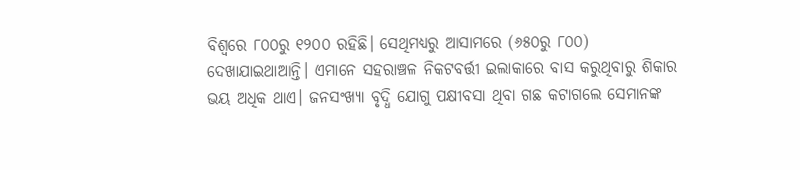ବିଶ୍ୱରେ ୮୦୦ରୁ ୧୨୦୦ ରହିଛି। ସେଥିମଧ୍ୟରୁ ଆସାମରେ (୬୫୦ରୁ ୮୦୦) ଦେଖାଯାଇଥାଆନ୍ତି। ଏମାନେ ସହରାଞ୍ଚଳ ନିକଟବର୍ତ୍ତୀ ଇଲାକାରେ ବାସ କରୁଥିବାରୁ ଶିକାର ଭୟ ଅଧିକ ଥାଏ। ଜନସଂଖ୍ୟା ବୃଦ୍ଧି ଯୋଗୁ ପକ୍ଷୀବସା ଥିବା ଗଛ କଟାଗଲେ ସେମାନଙ୍କ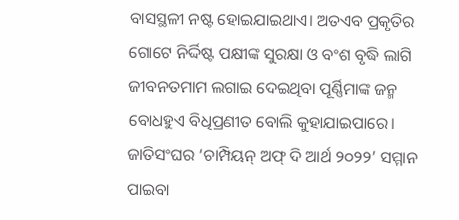ବାସସ୍ଥଳୀ ନଷ୍ଟ ହୋଇଯାଇଥାଏ। ଅତଏବ ପ୍ରକୃତିର ଗୋଟେ ନିର୍ଦ୍ଦିଷ୍ଟ ପକ୍ଷୀଙ୍କ ସୁରକ୍ଷା ଓ ବଂଶ ବୃଦ୍ଧି ଲାଗି ଜୀବନତମାମ ଲଗାଇ ଦେଇଥିବା ପୂର୍ଣ୍ଣିମାଙ୍କ ଜନ୍ମ ବୋଧହୁଏ ବିଧିପ୍ରଣୀତ ବୋଲି କୁହାଯାଇପାରେ। ଜାତିସଂଘର ‘ଚାମ୍ପିୟନ୍ ଅଫ୍ ଦି ଆର୍ଥ ୨୦୨୨’ ସମ୍ମାନ ପାଇବା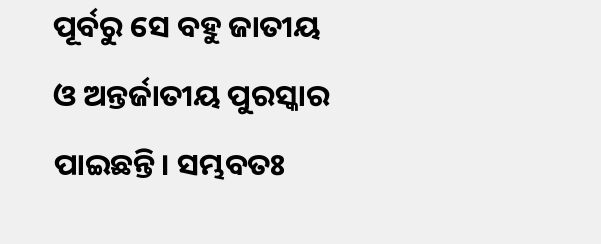ପୂର୍ବରୁ ସେ ବହୁ ଜାତୀୟ ଓ ଅନ୍ତର୍ଜାତୀୟ ପୁରସ୍କାର ପାଇଛନ୍ତି। ସମ୍ଭବତଃ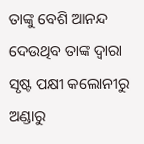ତାଙ୍କୁ ବେଶି ଆନନ୍ଦ ଦେଉଥିବ ତାଙ୍କ ଦ୍ୱାରା ସୃଷ୍ଟ ପକ୍ଷୀ କଲୋନୀରୁ ଅଣ୍ଡାରୁ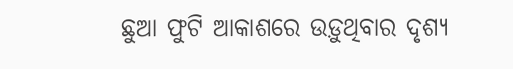ଛୁଆ ଫୁଟି ଆକାଶରେ ଉଡ଼ୁଥିବାର ଦୃଶ୍ୟ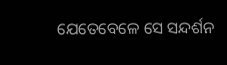ଯେତେବେଳେ ସେ ସନ୍ଦର୍ଶନ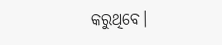କରୁଥିବେ।